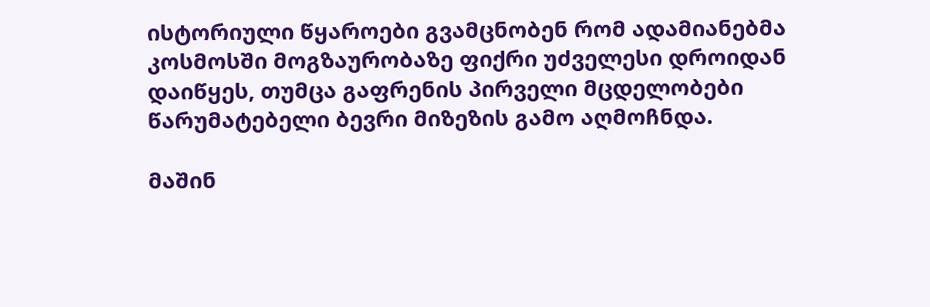ისტორიული წყაროები გვამცნობენ რომ ადამიანებმა კოსმოსში მოგზაურობაზე ფიქრი უძველესი დროიდან დაიწყეს, თუმცა გაფრენის პირველი მცდელობები წარუმატებელი ბევრი მიზეზის გამო აღმოჩნდა.

მაშინ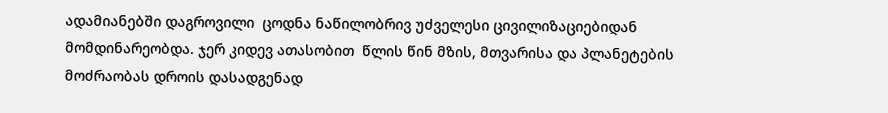ადამიანებში დაგროვილი  ცოდნა ნაწილობრივ უძველესი ცივილიზაციებიდან მომდინარეობდა. ჯერ კიდევ ათასობით  წლის წინ მზის, მთვარისა და პლანეტების მოძრაობას დროის დასადგენად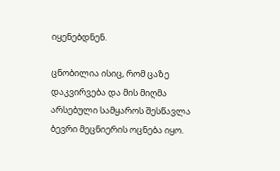იყენებდნენ.

ცნობილია ისიც, რომ ცაზე დაკვირვება და მის მიღმა არსებული სამყაროს შესწავლა ბევრი მეცნიერის ოცნება იყო.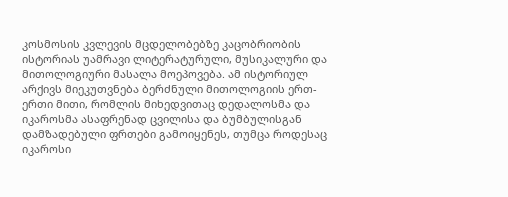კოსმოსის კვლევის მცდელობებზე კაცობრიობის ისტორიას უამრავი ლიტერატურული, მუსიკალური და მითოლოგიური მასალა მოეპოვება. ამ ისტორიულ არქივს მიეკუთვნება ბერძნული მითოლოგიის ერთ-ერთი მითი, რომლის მიხედვითაც დედალოსმა და იკაროსმა ასაფრენად ცვილისა და ბუმბულისგან დამზადებული ფრთები გამოიყენეს, თუმცა როდესაც იკაროსი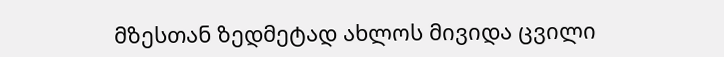მზესთან ზედმეტად ახლოს მივიდა ცვილი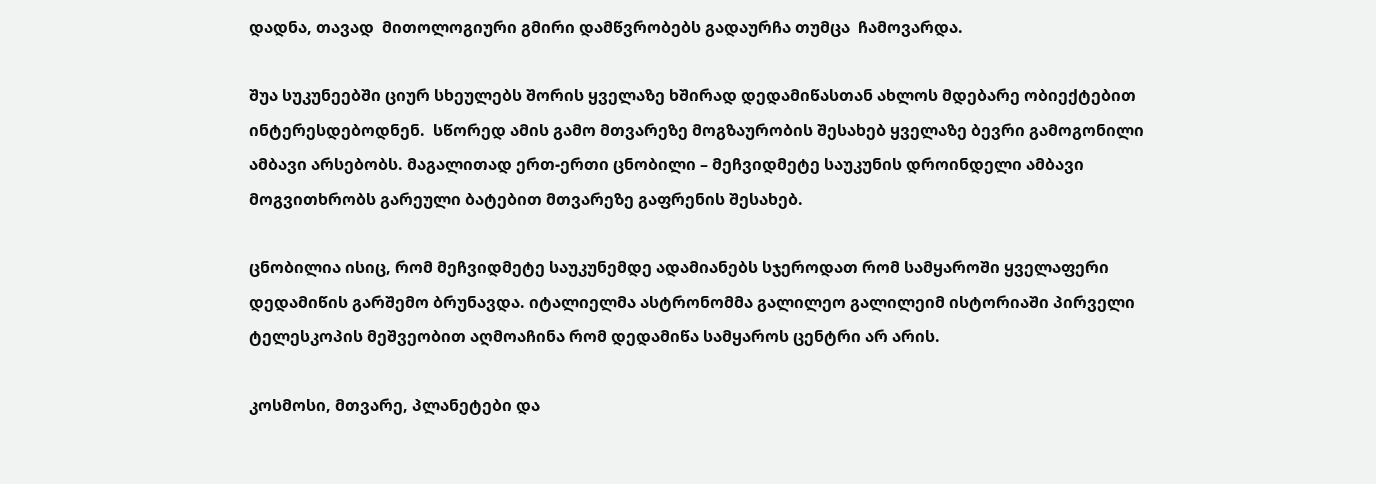დადნა, თავად  მითოლოგიური გმირი დამწვრობებს გადაურჩა თუმცა  ჩამოვარდა.

შუა სუკუნეებში ციურ სხეულებს შორის ყველაზე ხშირად დედამიწასთან ახლოს მდებარე ობიექტებით ინტერესდებოდნენ.  სწორედ ამის გამო მთვარეზე მოგზაურობის შესახებ ყველაზე ბევრი გამოგონილი ამბავი არსებობს. მაგალითად ერთ-ერთი ცნობილი – მეჩვიდმეტე საუკუნის დროინდელი ამბავი მოგვითხრობს გარეული ბატებით მთვარეზე გაფრენის შესახებ.

ცნობილია ისიც, რომ მეჩვიდმეტე საუკუნემდე ადამიანებს სჯეროდათ რომ სამყაროში ყველაფერი დედამიწის გარშემო ბრუნავდა. იტალიელმა ასტრონომმა გალილეო გალილეიმ ისტორიაში პირველი ტელესკოპის მეშვეობით აღმოაჩინა რომ დედამიწა სამყაროს ცენტრი არ არის.

კოსმოსი, მთვარე, პლანეტები და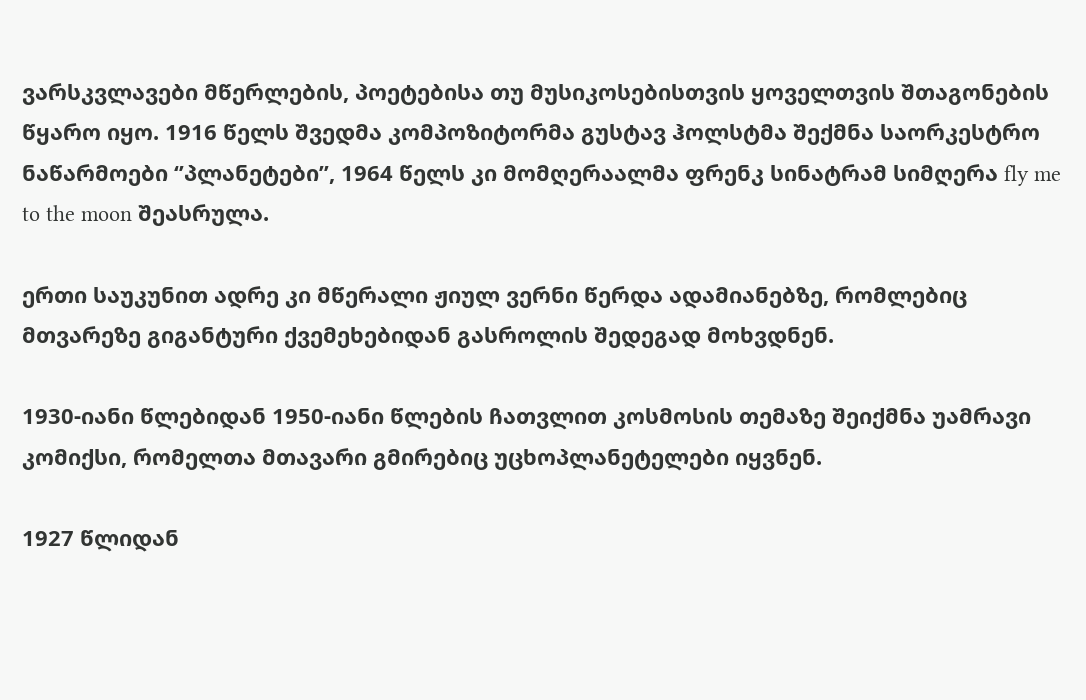ვარსკვლავები მწერლების, პოეტებისა თუ მუსიკოსებისთვის ყოველთვის შთაგონების წყარო იყო. 1916 წელს შვედმა კომპოზიტორმა გუსტავ ჰოლსტმა შექმნა საორკესტრო ნაწარმოები ‘’პლანეტები’’, 1964 წელს კი მომღერაალმა ფრენკ სინატრამ სიმღერა fly me to the moon შეასრულა.

ერთი საუკუნით ადრე კი მწერალი ჟიულ ვერნი წერდა ადამიანებზე, რომლებიც მთვარეზე გიგანტური ქვემეხებიდან გასროლის შედეგად მოხვდნენ.

1930-იანი წლებიდან 1950-იანი წლების ჩათვლით კოსმოსის თემაზე შეიქმნა უამრავი კომიქსი, რომელთა მთავარი გმირებიც უცხოპლანეტელები იყვნენ.

1927 წლიდან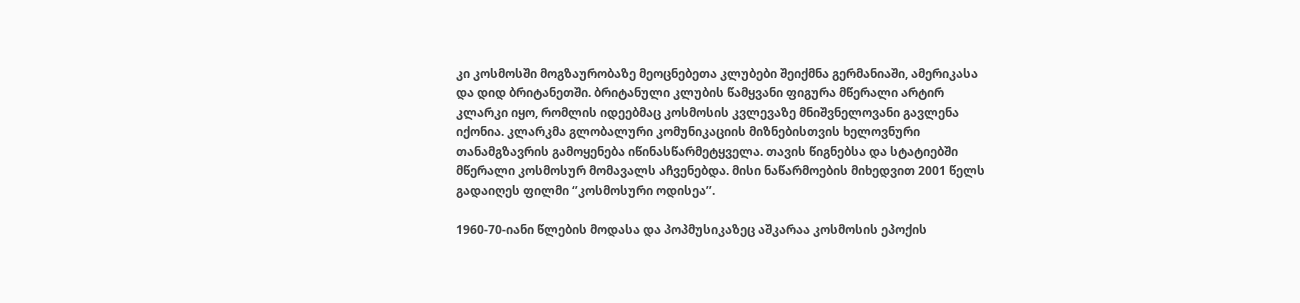კი კოსმოსში მოგზაურობაზე მეოცნებეთა კლუბები შეიქმნა გერმანიაში, ამერიკასა და დიდ ბრიტანეთში. ბრიტანული კლუბის წამყვანი ფიგურა მწერალი არტირ კლარკი იყო, რომლის იდეებმაც კოსმოსის კვლევაზე მნიშვნელოვანი გავლენა იქონია. კლარკმა გლობალური კომუნიკაციის მიზნებისთვის ხელოვნური თანამგზავრის გამოყენება იწინასწარმეტყველა. თავის წიგნებსა და სტატიებში მწერალი კოსმოსურ მომავალს აჩვენებდა. მისი ნაწარმოების მიხედვით 2001 წელს გადაიღეს ფილმი ‘’კოსმოსური ოდისეა’’.

1960-70-იანი წლების მოდასა და პოპმუსიკაზეც აშკარაა კოსმოსის ეპოქის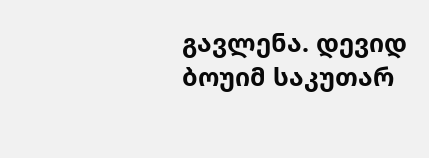გავლენა. დევიდ ბოუიმ საკუთარ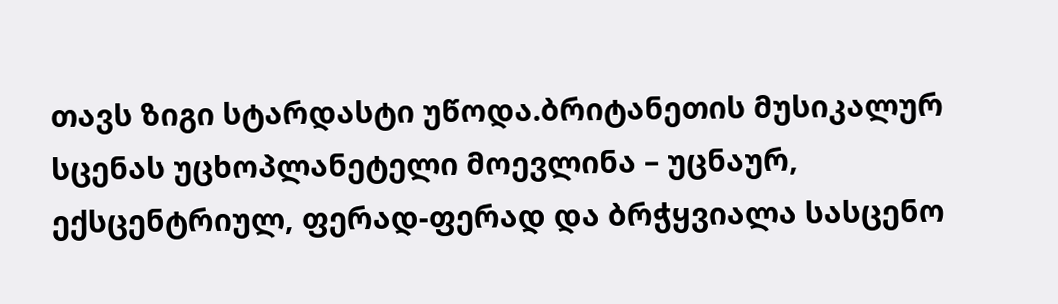თავს ზიგი სტარდასტი უწოდა.ბრიტანეთის მუსიკალურ სცენას უცხოპლანეტელი მოევლინა – უცნაურ, ექსცენტრიულ, ფერად-ფერად და ბრჭყვიალა სასცენო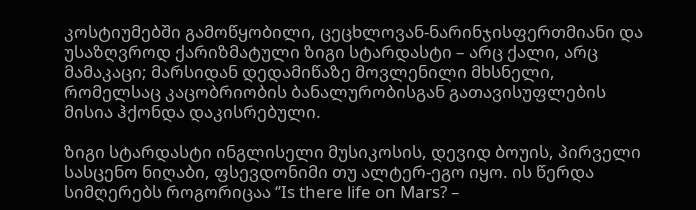კოსტიუმებში გამოწყობილი, ცეცხლოვან-ნარინჯისფერთმიანი და უსაზღვროდ ქარიზმატული ზიგი სტარდასტი – არც ქალი, არც მამაკაცი; მარსიდან დედამიწაზე მოვლენილი მხსნელი, რომელსაც კაცობრიობის ბანალურობისგან გათავისუფლების მისია ჰქონდა დაკისრებული.

ზიგი სტარდასტი ინგლისელი მუსიკოსის, დევიდ ბოუის, პირველი სასცენო ნიღაბი, ფსევდონიმი თუ ალტერ-ეგო იყო. ის წერდა სიმღერებს როგორიცაა ‘’Is there life on Mars? –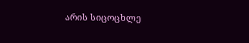არის სიცოცხლე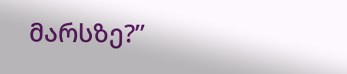მარსზე?’’